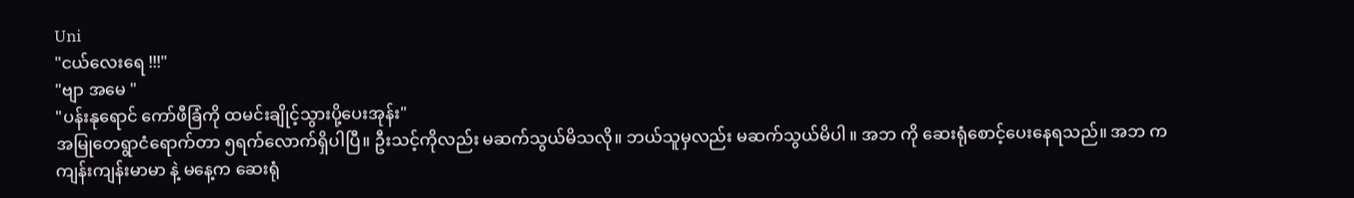Uni
"ငယ်လေးရေ !!!"
"ဗျာ အမေ "
"ပန်းနုရောင် ကော်ဖီခြံကို ထမင်းချိုင့်သွားပို့ပေးအုန်း"
အမြုတေရွာငံရောက်တာ ၅ရက်လောက်ရှိပါပြီ။ ဦးသင့်ကိုလည်း မဆက်သွယ်မိသလို။ ဘယ်သူမှလည်း မဆက်သွယ်မိပါ ။ အဘ ကို ဆေးရုံစောင့်ပေးနေရသည်။ အဘ က ကျန်းကျန်းမာမာ နဲ့ မနေ့က ဆေးရုံ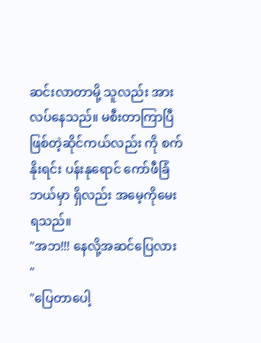ဆင်းလာတာမို့ သူလည်း အား လပ်နေသည်။ မစီးတာကြာပြီဖြစ်တဲ့ဆိုင်ကယ်လည်း ကို စက်နိုးရင်း ပန်းနုရောင် ကော်ဖီခြံဘယ်မှာ ရှိလည်း အမေ့ကိုမေးရသည်။
"အဘ!!! နေလို့အဆင်ပြေလား "
"ပြေတာပေါ့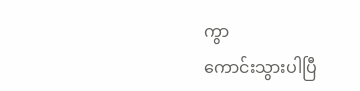ကွာ
ကောင်းသွားပါပြီ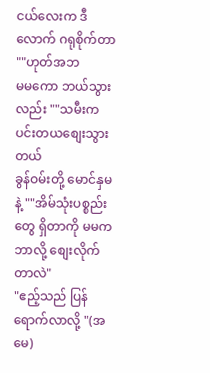ငယ်လေးက ဒီလောက် ဂရုစိုက်တာ ""ဟုတ်အဘ
မမကော ဘယ်သွားလည်း ""သမီးက ပင်းတယစျေးသွားတယ်
ခွန်ဝမ်းတို့ မောင်နှမနဲ့ ""အိမ်သုံးပစ္စည်း တွေ ရှိတာကို မမက ဘာလို့ စျေးလိုက်တာလဲ"
"ဧည့်သည် ပြန်ရောက်လာလို့ "(အမေ)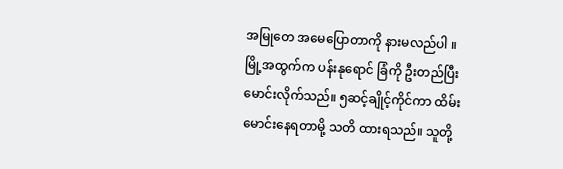အမြုတေ အမေပြောတာကို နားမလည်ပါ ။ မြို့အထွက်က ပန်းနုရောင် ခြံကို ဦးတည်ပြီး မောင်းလိုက်သည်။ ၅ဆင့်ချိုင့်ကိုင်ကာ ထိမ်းမောင်းနေရတာမို့ သတိ ထားရသည်။ သူတို့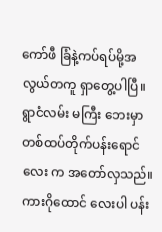ကော်ဖီ ခြံနဲ့ကပ်ရပ်မို့အလွယ်တကူ ရှာတွေ့ပါပြီ။ ရွာငံလမ်း မကြီး ဘေးမှာ တစ်ထပ်တိုက်ပန်းရောင်လေး က အတော်လှသည်။ ကားဂိုထောင် လေးပါ ပန်း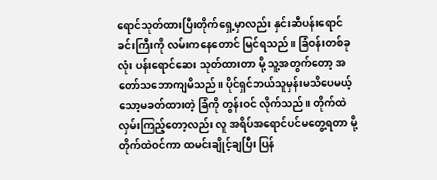ရောင်သုတ်ထားပြီးတိုက်ရှေ့မှာလည်း နှင်းဆီပန်းရောင်ခင်းကြီးကို လမ်းကနေတောင် မြင်ရသည်။ ခြံဝန်းတစ်ခုလုံး ပန်းရောင်ဆေး သုတ်ထားတာ မို့ သူ့အတွက်တော့ အတော်သဘောကျမိသည်။ ပိုင်ရှင်ဘယ်သူမှန်းမသိပေမယ့် သော့မခတ်ထားတဲ့ ခြံကို တွန်းဝင် လိုက်သည်။ တိုက်ထဲလှမ်းကြည့်တော့လည်း လူ အရိပ်အရောင်ပင်မတွေ့ရတာ မို့ တိုက်ထဲဝင်ကာ ထမင်းချိုင့်ချပြီး ပြန်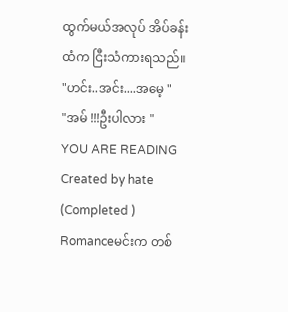ထွက်မယ်အလုပ် အိပ်ခန်းထံက ငြီးသံကားရသည်။
"ဟင်း..အင်း....အမေ့ "
"အမ် !!!ဦးပါလား "
YOU ARE READING
Created by hate (Completed )
Romanceမင်းက တစ်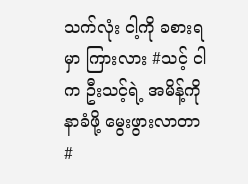သက်လုံး ငါ့ကို ခစားရမှာ ကြားလား #သင့် ငါက ဦးသင့်ရဲ့ အမိန့်ကို နာခံဖို့ မွေးဖွားလာတာ #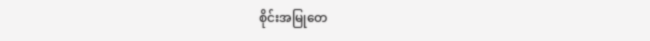စိုင်းအမြုတေ